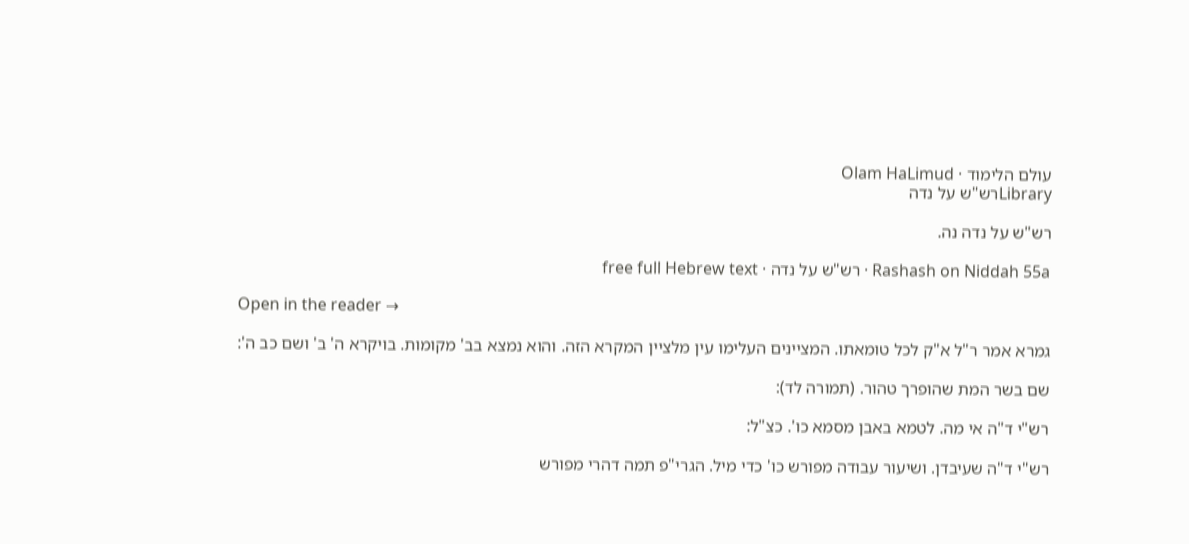עולם הלימוד · Olam HaLimud
Libraryרש"ש על נדה

רש"ש על נדה נה.

Rashash on Niddah 55a · רש"ש על נדה · free full Hebrew text

Open in the reader →

גמרא אמר ר"ל א"ק לכל טומאתו. המציינים העלימו עין מלציין המקרא הזה. והוא נמצא בב' מקומות. בויקרא ה' ב' ושם כב ה':

שם בשר המת שהופרך טהור. (תמורה לד):

רש"י ד"ה אי מה. לטמא באבן מסמא כו'. כצ"ל:

רש"י ד"ה שעיבדן. ושיעור עבודה מפורש כו' כדי מיל. הגרי"פ תמה דהרי מפורש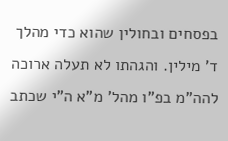בפסחים ובחולין שהוא כדי מהלך ד' מילין. והגהתו לא תעלה ארוכה להה"מ בפ"ו מהל' מ"א ה"י שכתב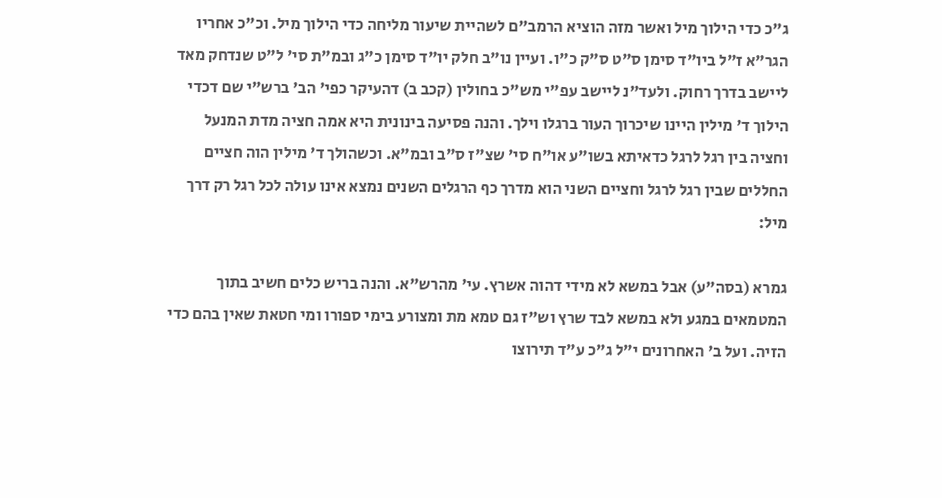ג"כ כדי הילוך מיל ואשר מזה הוציא הרמב"ם לשהיית שיעור מליחה כדי הילוך מיל. וכ"כ אחריו הגר"א ז"ל ביו"ד סימן ס"ט ס"ק כ"ו. ועיין נו"ב חלק יו"ד סימן כ"ג ובמ"ת סי' ל"ט שנדחק מאד ליישב בדרך רחוק. ולעד"נ ליישב עפ"י מש"כ בחולין (קכב ב) דהעיקר כפי' הב' ברש"י שם דכדי הילוך ד' מילין היינו שיכרוך העור ברגלו וילך. והנה פסיעה בינונית היא אמה חציה מדת המנעל וחציה בין רגל לרגל כדאיתא בשו"ע או"ח סי' שצ"ז ס"ב ובמ"א. וכשהולך ד' מילין הוה חציים החללים שבין רגל לרגל וחציים השני הוא מדרך כף הרגלים השנים נמצא אינו עולה לכל רגל רק דרך מיל:

גמרא (בסה"ע) אבל במשא לא מידי דהוה אשרץ. עי' מהרש"א. והנה בריש כלים חשיב בתוך המטמאים במגע ולא במשא לבד שרץ וש"ז גם טמא מת ומצורע בימי ספורו ומי חטאת שאין בהם כדי הזיה. ועל ב' האחרונים י"ל ג"כ ע"ד תירוצו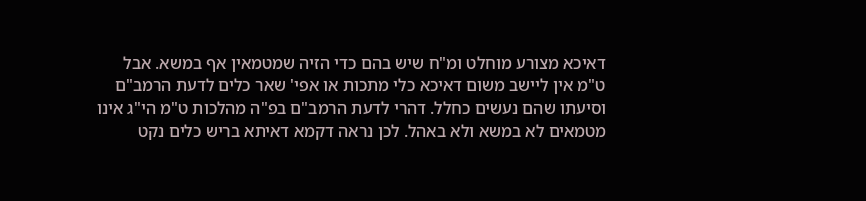דאיכא מצורע מוחלט ומ"ח שיש בהם כדי הזיה שמטמאין אף במשא. אבל ט"מ אין ליישב משום דאיכא כלי מתכות או אפי' שאר כלים לדעת הרמב"ם וסיעתו שהם נעשים כחלל. דהרי לדעת הרמב"ם בפ"ה מהלכות ט"מ הי"ג אינו מטמאים לא במשא ולא באהל. לכן נראה דקמא דאיתא בריש כלים נקט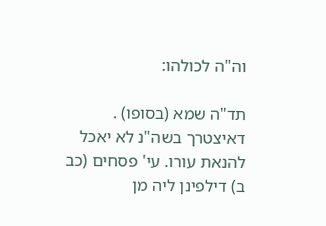וה"ה לכולהו:

תד"ה שמא (בסופו) . דאיצטרך בשה"נ לא יאכל להנאת עורו. עי' פסחים (כב ב) דילפינן ליה מן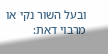ובעל השור נקי או מרבוי דאת: